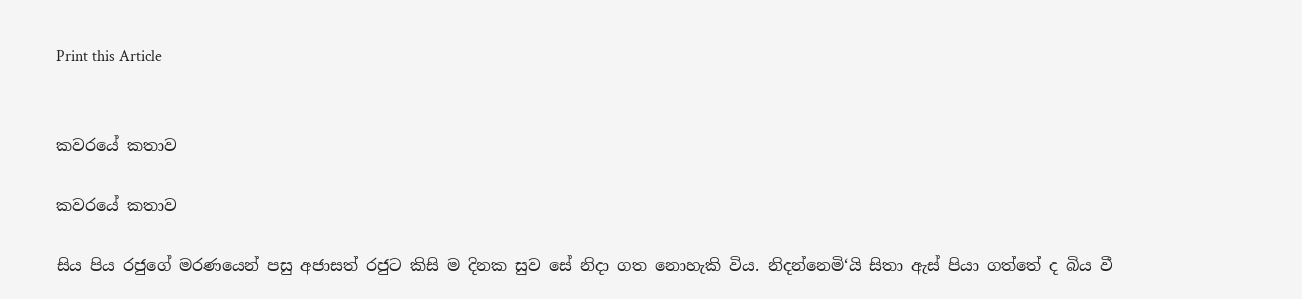Print this Article


කවරයේ කතාව

කවරයේ කතාව

සිය පිය රජුගේ මරණයෙන් පසු අජාසත් රජුට කිසි ම දිනක සුව සේ නිදා ගත නොහැකි විය. නිදන්නෙමි‘යි සිතා ඇස් පියා ගත්තේ ද බිය වී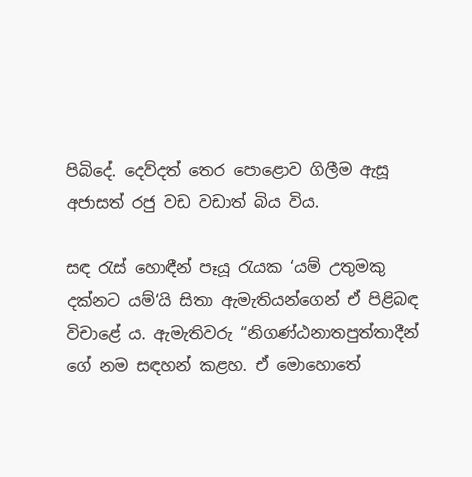පිබිදේ. දෙව්දත් තෙර පොළොව ගිලීම ඇසූ අජාසත් රජු වඩ වඩාත් බිය විය.

සඳ රැස් හොඳීන් පෑයූ රැයක ‘යම් උතුමකු දක්නට යම්‘යි සිතා ඇමැතියන්ගෙන් ඒ පිළිබඳ විචාළේ ය. ඇමැතිවරු “නිගණ්ඨනාතපුත්තාදීන් ගේ නම සඳහන් කළහ. ඒ මොහොතේ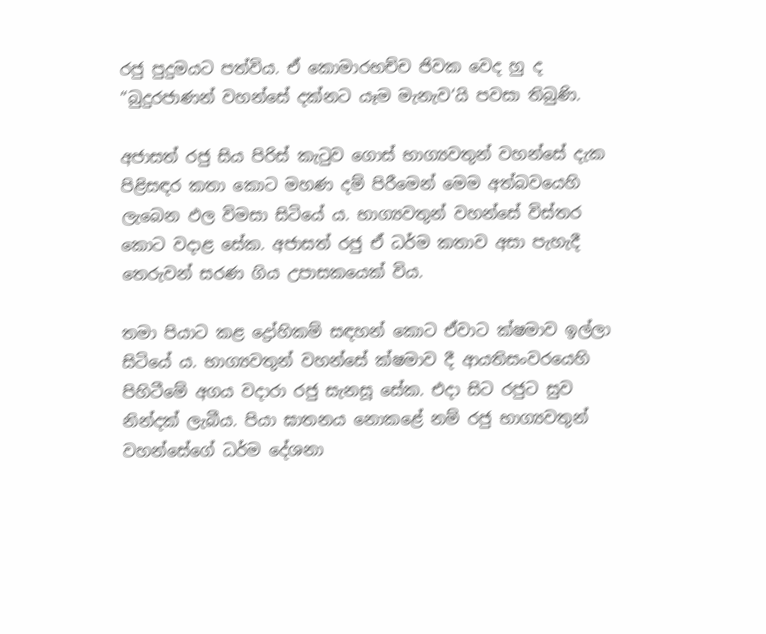රජු පුදුමයට පත්විය. ඒ කොමාරභච්ච ජිවක වෙද හු ද “බුදුරජාණන් වහන්සේ දක්නට යෑම මැනැව‘යි පවසා තිබුණි.

අජාසත් රජු සිය පිරිස් කැටුව ගොස් භාග්‍යවතුන් වහන්සේ දැක පිළිසඳර කතා කොට මහණ දම් පිරීමෙන් මෙම අත්බවයෙහි ලැබෙන ඵල විමසා සිටියේ ය. භාග්‍යවතුන් වහන්සේ විස්තර කොට වදාළ සේක. අජාසත් රජු ඒ ධර්ම කතාව අසා පැහැදී තෙරුවන් සරණ ගිය උපාසකයෙක් විය.

තමා පියාට කළ ද්‍රෝහිකම් සඳහන් කොට ඒවාට ක්ෂමාව ඉල්ලා සිටියේ ය. භාග්‍යවතුන් වහන්සේ ක්ෂමාව දී ආයතිසංවරයෙහි පිහිටීමේ අගය වදාරා රජු සැනසූ සේක. එදා සිට රජුට සුව නින්දක් ලැබීය. පියා ඝාතනය නොකළේ නම් රජු භාග්‍යවතුන් වහන්සේගේ ධර්ම දේශනා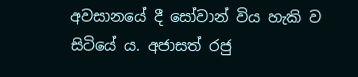අවසානයේ දී සෝවාන් විය හැකි ව සිටියේ ය. අජාසත් රජු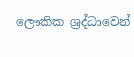ලෞකික ශ්‍රද්ධාවෙන්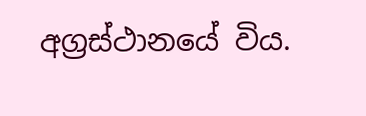අග්‍රස්ථානයේ විය.